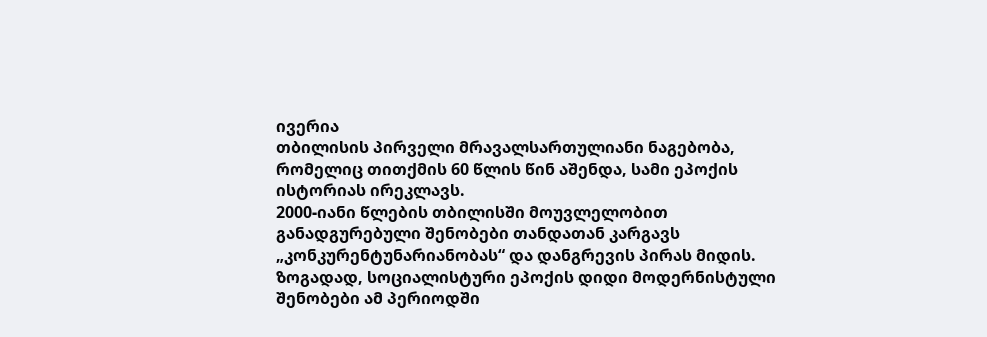ივერია
თბილისის პირველი მრავალსართულიანი ნაგებობა, რომელიც თითქმის 60 წლის წინ აშენდა, სამი ეპოქის ისტორიას ირეკლავს.
2000-იანი წლების თბილისში მოუვლელობით განადგურებული შენობები თანდათან კარგავს „კონკურენტუნარიანობას“ და დანგრევის პირას მიდის. ზოგადად, სოციალისტური ეპოქის დიდი მოდერნისტული შენობები ამ პერიოდში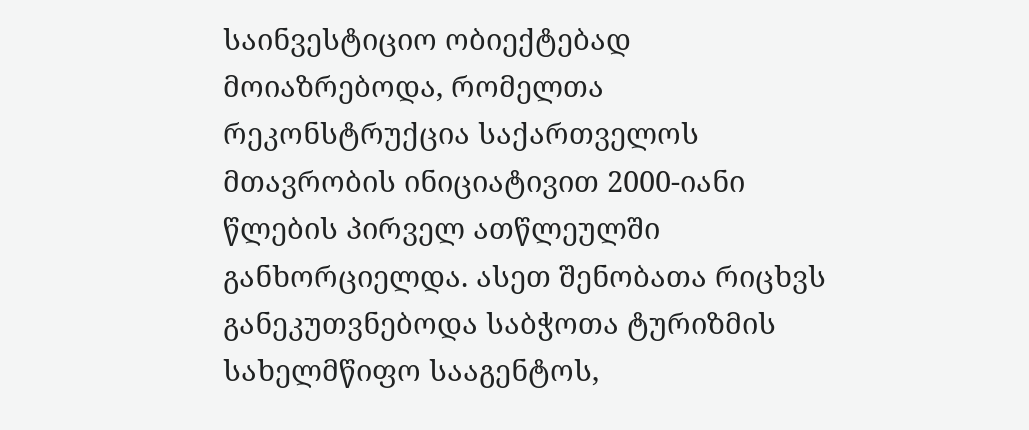საინვესტიციო ობიექტებად მოიაზრებოდა, რომელთა რეკონსტრუქცია საქართველოს მთავრობის ინიციატივით 2000-იანი წლების პირველ ათწლეულში განხორციელდა. ასეთ შენობათა რიცხვს განეკუთვნებოდა საბჭოთა ტურიზმის სახელმწიფო სააგენტოს,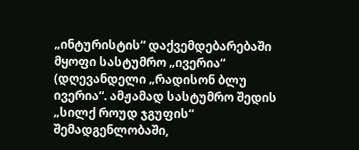„ინტურისტის“ დაქვემდებარებაში მყოფი სასტუმრო „ივერია“ (დღევანდელი „რადისონ ბლუ ივერია“. ამჟამად სასტუმრო შედის „სილქ როუდ ჯგუფის“ შემადგენლობაში,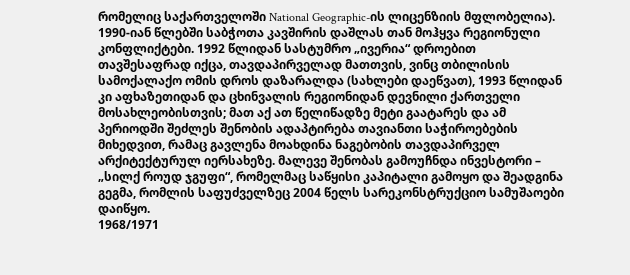რომელიც საქართველოში National Geographic-ის ლიცენზიის მფლობელია).
1990-იან წლებში საბჭოთა კავშირის დაშლას თან მოჰყვა რეგიონული კონფლიქტები. 1992 წლიდან სასტუმრო „ივერია“ დროებით თავშესაფრად იქცა, თავდაპირველად მათთვის, ვინც თბილისის სამოქალაქო ომის დროს დაზარალდა (სახლები დაეწვათ), 1993 წლიდან კი აფხაზეთიდან და ცხინვალის რეგიონიდან დევნილი ქართველი მოსახლეობისთვის; მათ აქ ათ წელიწადზე მეტი გაატარეს და ამ პერიოდში შეძლეს შენობის ადაპტირება თავიანთი საჭიროებების მიხედვით, რამაც გავლენა მოახდინა ნაგებობის თავდაპირველ არქიტექტურულ იერსახეზე. მალევე შენობას გამოუჩნდა ინვესტორი – „სილქ როუდ ჯგუფი“, რომელმაც საწყისი კაპიტალი გამოყო და შეადგინა გეგმა, რომლის საფუძველზეც 2004 წელს სარეკონსტრუქციო სამუშაოები დაიწყო.
1968/1971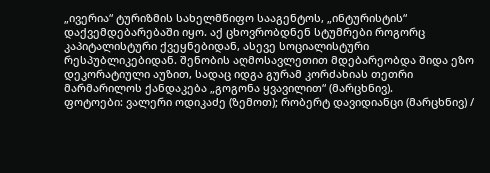„ივერია“ ტურიზმის სახელმწიფო სააგენტოს, „ინტურისტის“ დაქვემდებარებაში იყო. აქ ცხოვრობდნენ სტუმრები როგორც კაპიტალისტური ქვეყნებიდან, ასევე სოციალისტური რესპუბლიკებიდან. შენობის აღმოსავლეთით მდებარეობდა შიდა ეზო დეკორატიული აუზით, სადაც იდგა გურამ კორძახიას თეთრი მარმარილოს ქანდაკება „გოგონა ყვავილით“ (მარცხნივ).
ფოტოები: ვალერი ოდიკაძე (ზემოთ); რობერტ დავიდიანცი (მარცხნივ) /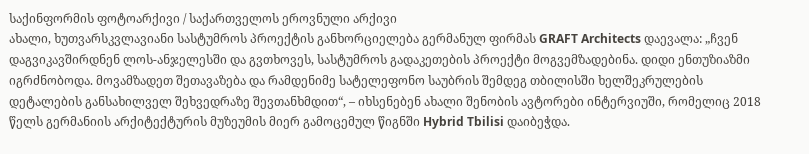საქინფორმის ფოტოარქივი / საქართველოს ეროვნული არქივი
ახალი, ხუთვარსკვლავიანი სასტუმროს პროექტის განხორციელება გერმანულ ფირმას GRAFT Architects დაევალა: „ჩვენ დაგვიკავშირდნენ ლოს-ანჯელესში და გვთხოვეს, სასტუმროს გადაკეთების პროექტი მოგვემზადებინა. დიდი ენთუზიაზმი იგრძნობოდა. მოვამზადეთ შეთავაზება და რამდენიმე სატელეფონო საუბრის შემდეგ თბილისში ხელშეკრულების დეტალების განსახილველ შეხვედრაზე შევთანხმდით“, – იხსენებენ ახალი შენობის ავტორები ინტერვიუში, რომელიც 2018 წელს გერმანიის არქიტექტურის მუზეუმის მიერ გამოცემულ წიგნში Hybrid Tbilisi დაიბეჭდა.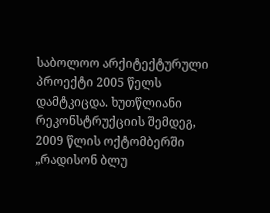საბოლოო არქიტექტურული პროექტი 2005 წელს დამტკიცდა. ხუთწლიანი რეკონსტრუქციის შემდეგ, 2009 წლის ოქტომბერში „რადისონ ბლუ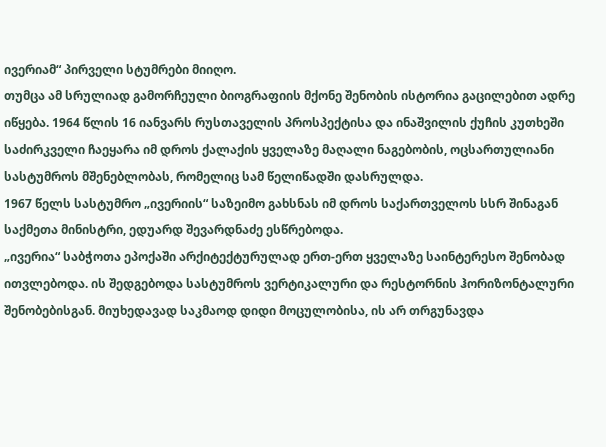ივერიამ“ პირველი სტუმრები მიიღო.
თუმცა ამ სრულიად გამორჩეული ბიოგრაფიის მქონე შენობის ისტორია გაცილებით ადრე იწყება. 1964 წლის 16 იანვარს რუსთაველის პროსპექტისა და ინაშვილის ქუჩის კუთხეში საძირკველი ჩაეყარა იმ დროს ქალაქის ყველაზე მაღალი ნაგებობის, ოცსართულიანი სასტუმროს მშენებლობას, რომელიც სამ წელიწადში დასრულდა.
1967 წელს სასტუმრო „ივერიის“ საზეიმო გახსნას იმ დროს საქართველოს სსრ შინაგან საქმეთა მინისტრი, ედუარდ შევარდნაძე ესწრებოდა.
„ივერია“ საბჭოთა ეპოქაში არქიტექტურულად ერთ-ერთ ყველაზე საინტერესო შენობად ითვლებოდა. ის შედგებოდა სასტუმროს ვერტიკალური და რესტორნის ჰორიზონტალური შენობებისგან. მიუხედავად საკმაოდ დიდი მოცულობისა, ის არ თრგუნავდა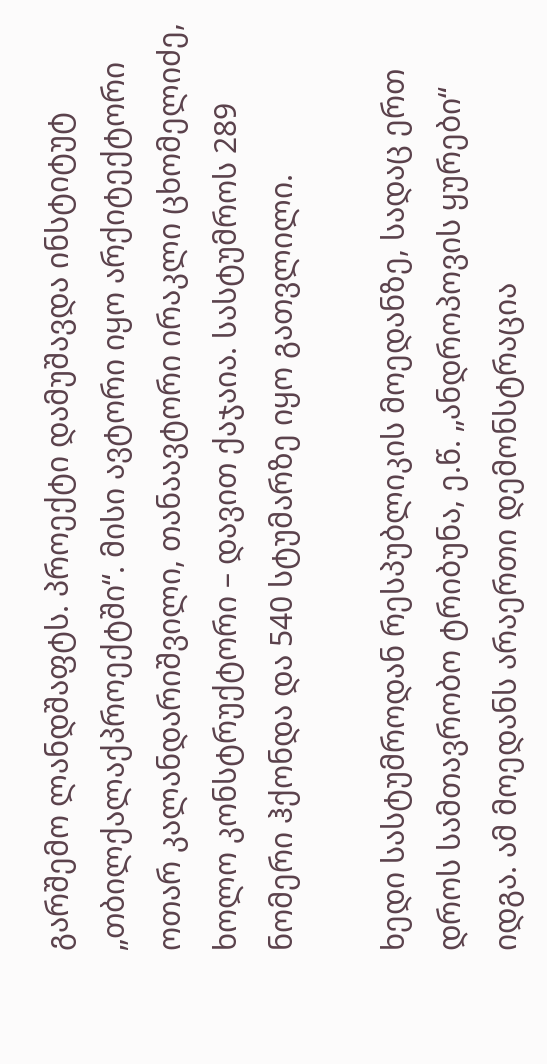გარშემო ლანდშაფტს. პროექტი დამუშავდა ინსტიტუტ „თბილქალაქპროექტში“. მისი ავტორი იყო არქიტექტორი ოთარ კალანდარიშვილი, თანაავტორი ირაკლი ცხომელიძე, ხოლო კონსტრუქტორი – დავით ქაჯაია. სასტუმროს 289 ნომერი ჰქონდა და 540 სტუმარზე იყო გათვლილი.

ხედი სასტუმროდან რესპუბლიკის მოედანზე, სადაც ერთ დროს სამთავრობო ტრიბუნა, ე.წ. „ანდროპოვის ყურები“ იდგა. ამ მოედანს არაერთი დემონსტრაცია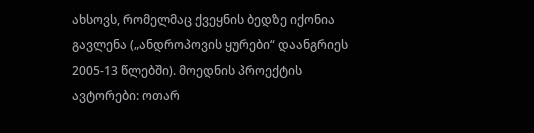ახსოვს, რომელმაც ქვეყნის ბედზე იქონია გავლენა („ანდროპოვის ყურები“ დაანგრიეს 2005-13 წლებში). მოედნის პროექტის ავტორები: ოთარ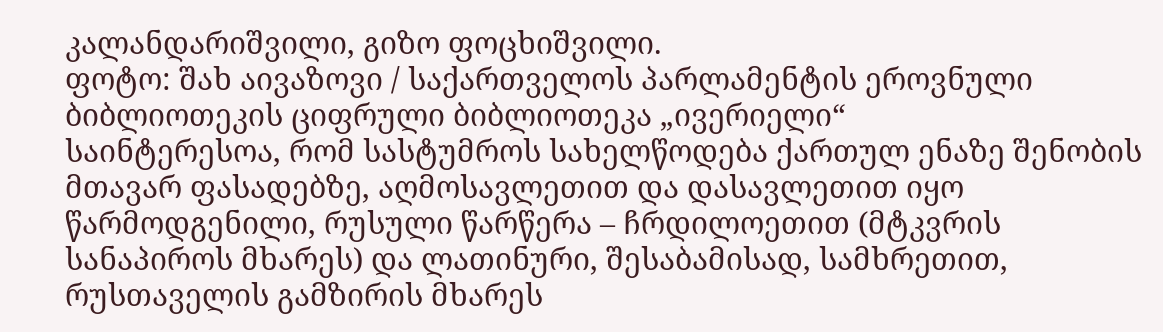კალანდარიშვილი, გიზო ფოცხიშვილი.
ფოტო: შახ აივაზოვი / საქართველოს პარლამენტის ეროვნული ბიბლიოთეკის ციფრული ბიბლიოთეკა „ივერიელი“
საინტერესოა, რომ სასტუმროს სახელწოდება ქართულ ენაზე შენობის მთავარ ფასადებზე, აღმოსავლეთით და დასავლეთით იყო წარმოდგენილი, რუსული წარწერა – ჩრდილოეთით (მტკვრის სანაპიროს მხარეს) და ლათინური, შესაბამისად, სამხრეთით, რუსთაველის გამზირის მხარეს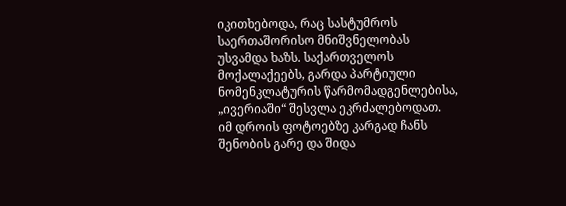იკითხებოდა, რაც სასტუმროს საერთაშორისო მნიშვნელობას უსვამდა ხაზს. საქართველოს მოქალაქეებს, გარდა პარტიული ნომენკლატურის წარმომადგენლებისა, „ივერიაში“ შესვლა ეკრძალებოდათ.
იმ დროის ფოტოებზე კარგად ჩანს შენობის გარე და შიდა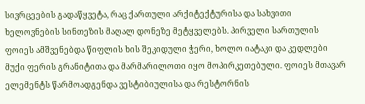სივრცეების გადაწყვეტა, რაც ქართული არქიტექტურისა და სახვითი ხელოვნების სინთეზის მაღალ დონეზე მეტყველებს. პირველი სართულის ფოიეს ამშვენებდა წიფლის ხის შეკიდული ჭერი, ხოლო იატაკი და კედლები მუქი ფერის გრანიტითა და მარმარილოთი იყო მოპირკეთებული. ფოიეს მთავარ ელემენტს წარმოადგენდა ვესტიბიულისა და რესტორნის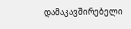დამაკავშირებელი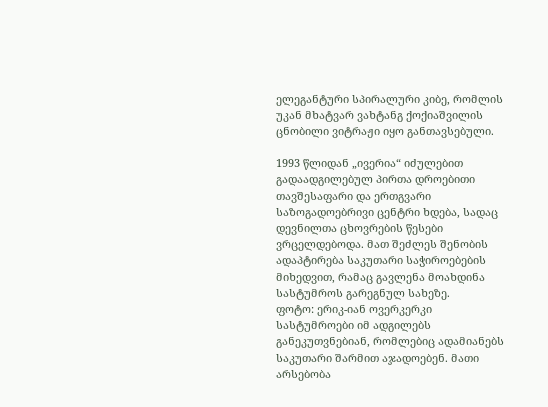ელეგანტური სპირალური კიბე, რომლის უკან მხატვარ ვახტანგ ქოქიაშვილის ცნობილი ვიტრაჟი იყო განთავსებული.

1993 წლიდან „ივერია“ იძულებით გადაადგილებულ პირთა დროებითი თავშესაფარი და ერთგვარი საზოგადოებრივი ცენტრი ხდება, სადაც დევნილთა ცხოვრების წესები ვრცელდებოდა. მათ შეძლეს შენობის ადაპტირება საკუთარი საჭიროებების მიხედვით, რამაც გავლენა მოახდინა სასტუმროს გარეგნულ სახეზე.
ფოტო: ერიკ-იან ოვერკერკი
სასტუმროები იმ ადგილებს განეკუთვნებიან, რომლებიც ადამიანებს საკუთარი შარმით აჯადოებენ. მათი არსებობა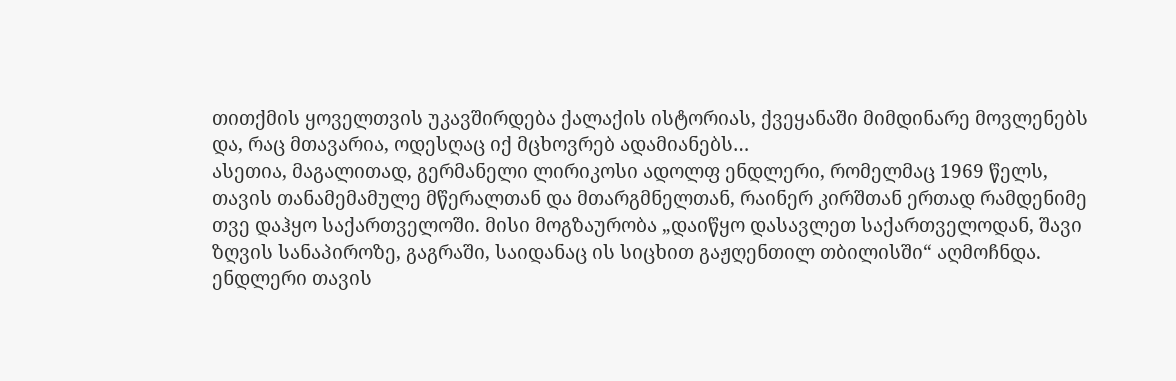თითქმის ყოველთვის უკავშირდება ქალაქის ისტორიას, ქვეყანაში მიმდინარე მოვლენებს და, რაც მთავარია, ოდესღაც იქ მცხოვრებ ადამიანებს…
ასეთია, მაგალითად, გერმანელი ლირიკოსი ადოლფ ენდლერი, რომელმაც 1969 წელს, თავის თანამემამულე მწერალთან და მთარგმნელთან, რაინერ კირშთან ერთად რამდენიმე თვე დაჰყო საქართველოში. მისი მოგზაურობა „დაიწყო დასავლეთ საქართველოდან, შავი ზღვის სანაპიროზე, გაგრაში, საიდანაც ის სიცხით გაჟღენთილ თბილისში“ აღმოჩნდა. ენდლერი თავის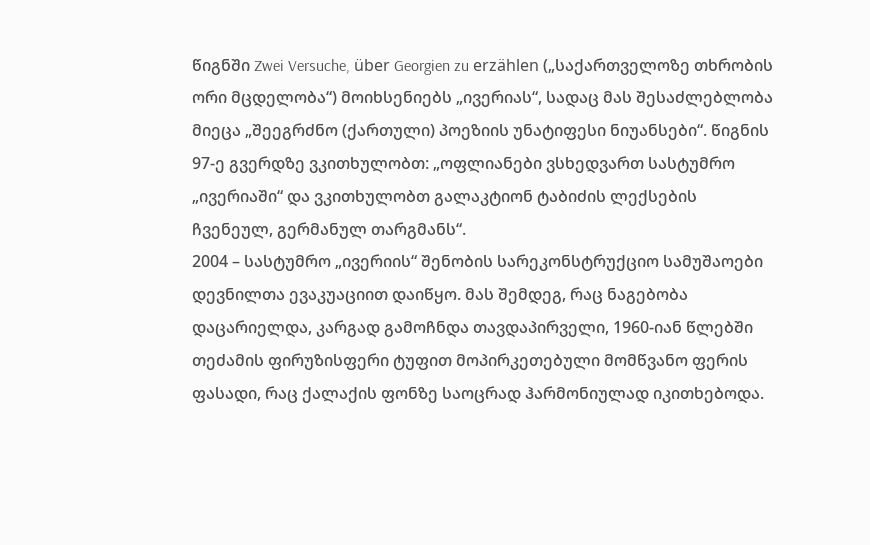წიგნში Zwei Versuche, über Georgien zu erzählen („საქართველოზე თხრობის ორი მცდელობა“) მოიხსენიებს „ივერიას“, სადაც მას შესაძლებლობა მიეცა „შეეგრძნო (ქართული) პოეზიის უნატიფესი ნიუანსები“. წიგნის 97-ე გვერდზე ვკითხულობთ: „ოფლიანები ვსხედვართ სასტუმრო „ივერიაში“ და ვკითხულობთ გალაკტიონ ტაბიძის ლექსების ჩვენეულ, გერმანულ თარგმანს“.
2004 – სასტუმრო „ივერიის“ შენობის სარეკონსტრუქციო სამუშაოები დევნილთა ევაკუაციით დაიწყო. მას შემდეგ, რაც ნაგებობა დაცარიელდა, კარგად გამოჩნდა თავდაპირველი, 1960-იან წლებში თეძამის ფირუზისფერი ტუფით მოპირკეთებული მომწვანო ფერის ფასადი, რაც ქალაქის ფონზე საოცრად ჰარმონიულად იკითხებოდა.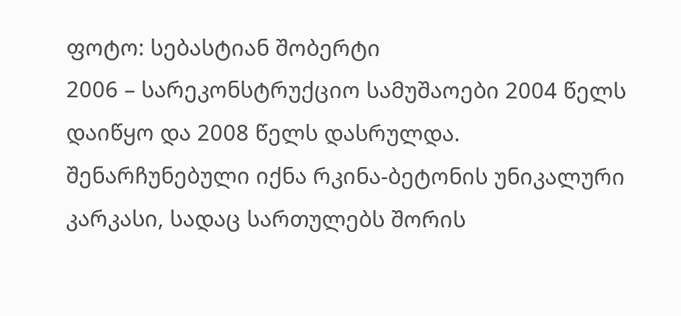ფოტო: სებასტიან შობერტი
2006 – სარეკონსტრუქციო სამუშაოები 2004 წელს დაიწყო და 2008 წელს დასრულდა. შენარჩუნებული იქნა რკინა-ბეტონის უნიკალური კარკასი, სადაც სართულებს შორის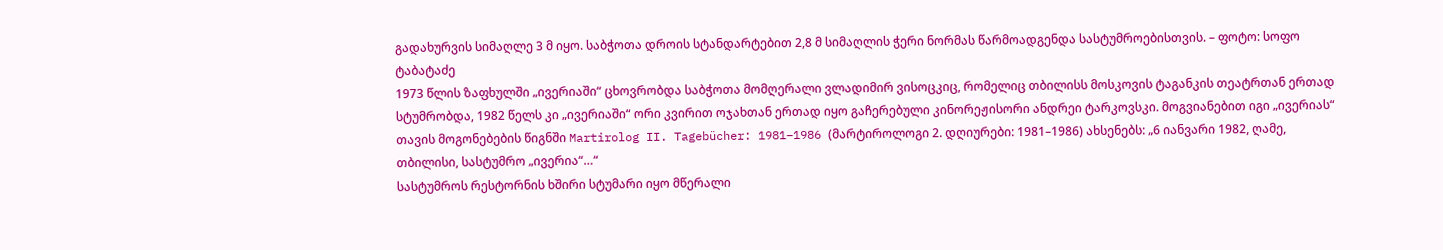გადახურვის სიმაღლე 3 მ იყო. საბჭოთა დროის სტანდარტებით 2,8 მ სიმაღლის ჭერი ნორმას წარმოადგენდა სასტუმროებისთვის. – ფოტო: სოფო ტაბატაძე
1973 წლის ზაფხულში „ივერიაში“ ცხოვრობდა საბჭოთა მომღერალი ვლადიმირ ვისოცკიც, რომელიც თბილისს მოსკოვის ტაგანკის თეატრთან ერთად სტუმრობდა, 1982 წელს კი „ივერიაში“ ორი კვირით ოჯახთან ერთად იყო გაჩერებული კინორეჟისორი ანდრეი ტარკოვსკი. მოგვიანებით იგი „ივერიას“ თავის მოგონებების წიგნში Martirolog II. Tagebücher: 1981–1986 (მარტიროლოგი 2. დღიურები: 1981–1986) ახსენებს: „6 იანვარი 1982, ღამე, თბილისი, სასტუმრო „ივერია“…“
სასტუმროს რესტორნის ხშირი სტუმარი იყო მწერალი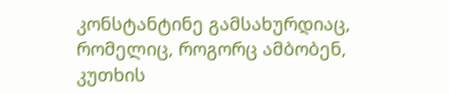კონსტანტინე გამსახურდიაც, რომელიც, როგორც ამბობენ, კუთხის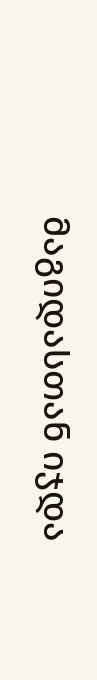მაგიდასთან იჯდა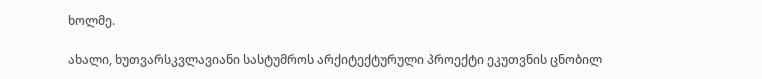ხოლმე.

ახალი, ხუთვარსკვლავიანი სასტუმროს არქიტექტურული პროექტი ეკუთვნის ცნობილ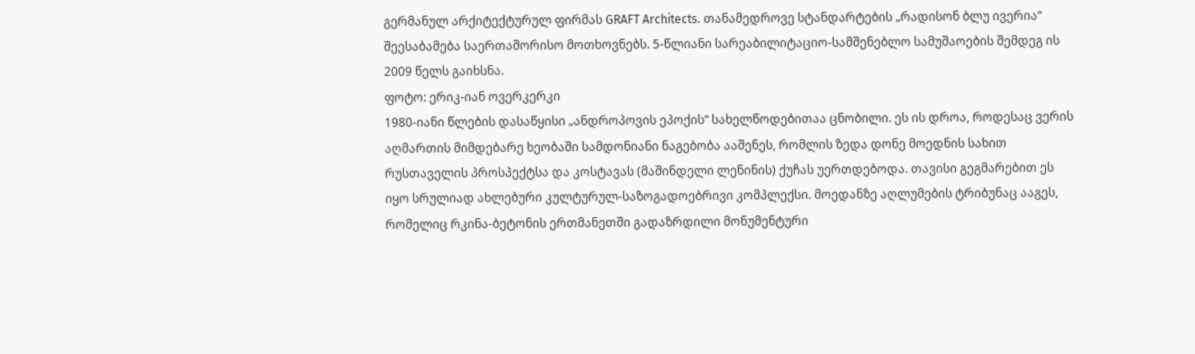გერმანულ არქიტექტურულ ფირმას GRAFT Architects. თანამედროვე სტანდარტების „რადისონ ბლუ ივერია“ შეესაბამება საერთაშორისო მოთხოვნებს. 5-წლიანი სარეაბილიტაციო-სამშენებლო სამუშაოების შემდეგ ის 2009 წელს გაიხსნა.
ფოტო: ერიკ-იან ოვერკერკი
1980-იანი წლების დასაწყისი „ანდროპოვის ეპოქის“ სახელწოდებითაა ცნობილი. ეს ის დროა, როდესაც ვერის აღმართის მიმდებარე ხეობაში სამდონიანი ნაგებობა ააშენეს, რომლის ზედა დონე მოედნის სახით რუსთაველის პროსპექტსა და კოსტავას (მაშინდელი ლენინის) ქუჩას უერთდებოდა. თავისი გეგმარებით ეს იყო სრულიად ახლებური კულტურულ-საზოგადოებრივი კომპლექსი. მოედანზე აღლუმების ტრიბუნაც ააგეს, რომელიც რკინა-ბეტონის ერთმანეთში გადაზრდილი მონუმენტური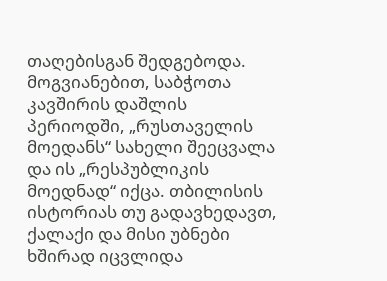თაღებისგან შედგებოდა. მოგვიანებით, საბჭოთა კავშირის დაშლის პერიოდში, „რუსთაველის მოედანს“ სახელი შეეცვალა და ის „რესპუბლიკის მოედნად“ იქცა. თბილისის ისტორიას თუ გადავხედავთ, ქალაქი და მისი უბნები ხშირად იცვლიდა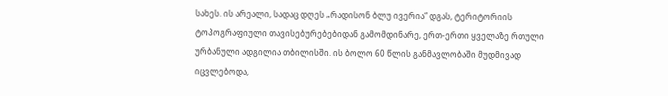სახეს. ის არეალი, სადაც დღეს „რადისონ ბლუ ივერია“ დგას, ტერიტორიის ტოპოგრაფიული თავისებურებებიდან გამომდინარე, ერთ-ერთი ყველაზე რთული ურბანული ადგილია თბილისში. ის ბოლო 60 წლის განმავლობაში მუდმივად იცვლებოდა,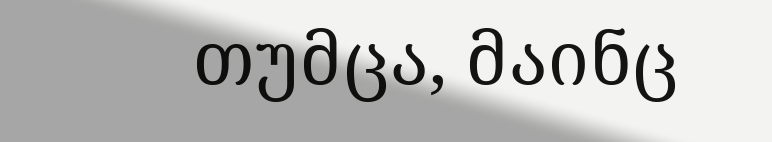თუმცა, მაინც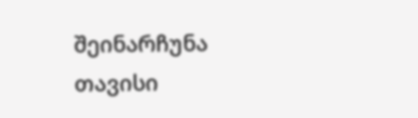შეინარჩუნა თავისი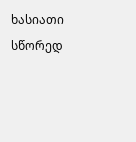ხასიათი სწორედ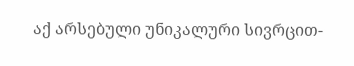აქ არსებული უნიკალური სივრცით-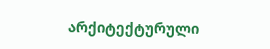არქიტექტურული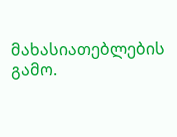მახასიათებლების გამო.